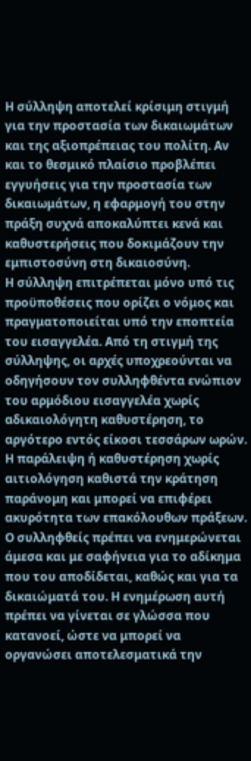Η σύλληψη αποτελεί κρίσιμη στιγμή για την προστασία των δικαιωμάτων και της αξιοπρέπειας του πολίτη. Αν και το θεσμικό πλαίσιο προβλέπει εγγυήσεις για την προστασία των δικαιωμάτων, η εφαρμογή του στην πράξη συχνά αποκαλύπτει κενά και καθυστερήσεις που δοκιμάζουν την εμπιστοσύνη στη δικαιοσύνη.
Η σύλληψη επιτρέπεται μόνο υπό τις προϋποθέσεις που ορίζει ο νόμος και πραγματοποιείται υπό την εποπτεία του εισαγγελέα. Από τη στιγμή της σύλληψης, οι αρχές υποχρεούνται να οδηγήσουν τον συλληφθέντα ενώπιον του αρμόδιου εισαγγελέα χωρίς αδικαιολόγητη καθυστέρηση, το αργότερο εντός είκοσι τεσσάρων ωρών. Η παράλειψη ή καθυστέρηση χωρίς αιτιολόγηση καθιστά την κράτηση παράνομη και μπορεί να επιφέρει ακυρότητα των επακόλουθων πράξεων.
Ο συλληφθείς πρέπει να ενημερώνεται άμεσα και με σαφήνεια για το αδίκημα που του αποδίδεται, καθώς και για τα δικαιώματά του. Η ενημέρωση αυτή πρέπει να γίνεται σε γλώσσα που κατανοεί, ώστε να μπορεί να οργανώσει αποτελεσματικά την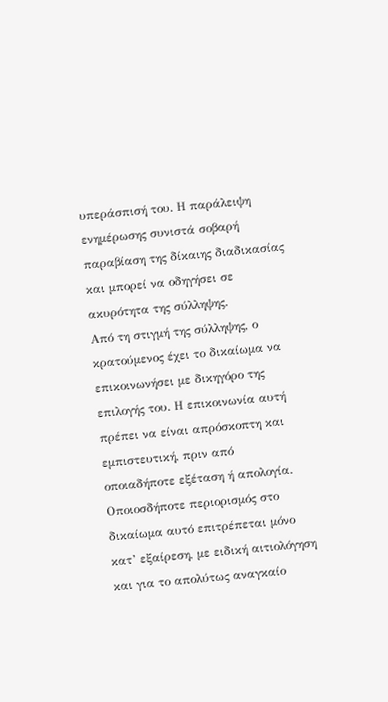υπεράσπισή του. Η παράλειψη ενημέρωσης συνιστά σοβαρή παραβίαση της δίκαιης διαδικασίας και μπορεί να οδηγήσει σε ακυρότητα της σύλληψης.
Από τη στιγμή της σύλληψης, ο κρατούμενος έχει το δικαίωμα να επικοινωνήσει με δικηγόρο της επιλογής του. Η επικοινωνία αυτή πρέπει να είναι απρόσκοπτη και εμπιστευτική, πριν από οποιαδήποτε εξέταση ή απολογία. Οποιοσδήποτε περιορισμός στο δικαίωμα αυτό επιτρέπεται μόνο κατ’ εξαίρεση, με ειδική αιτιολόγηση και για το απολύτως αναγκαίο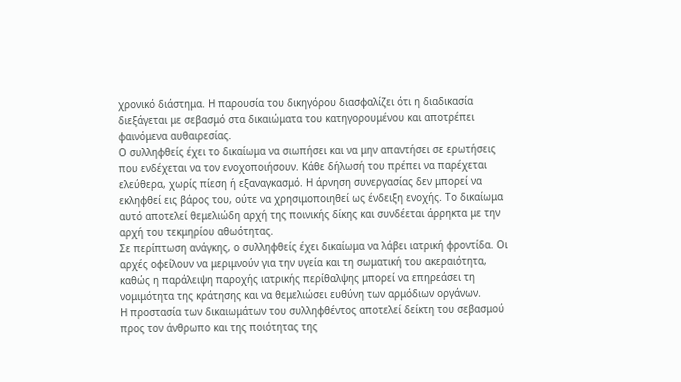χρονικό διάστημα. Η παρουσία του δικηγόρου διασφαλίζει ότι η διαδικασία διεξάγεται με σεβασμό στα δικαιώματα του κατηγορουμένου και αποτρέπει φαινόμενα αυθαιρεσίας.
Ο συλληφθείς έχει το δικαίωμα να σιωπήσει και να μην απαντήσει σε ερωτήσεις που ενδέχεται να τον ενοχοποιήσουν. Κάθε δήλωσή του πρέπει να παρέχεται ελεύθερα, χωρίς πίεση ή εξαναγκασμό. Η άρνηση συνεργασίας δεν μπορεί να εκληφθεί εις βάρος του, ούτε να χρησιμοποιηθεί ως ένδειξη ενοχής. Το δικαίωμα αυτό αποτελεί θεμελιώδη αρχή της ποινικής δίκης και συνδέεται άρρηκτα με την αρχή του τεκμηρίου αθωότητας.
Σε περίπτωση ανάγκης, ο συλληφθείς έχει δικαίωμα να λάβει ιατρική φροντίδα. Οι αρχές οφείλουν να μεριμνούν για την υγεία και τη σωματική του ακεραιότητα, καθώς η παράλειψη παροχής ιατρικής περίθαλψης μπορεί να επηρεάσει τη νομιμότητα της κράτησης και να θεμελιώσει ευθύνη των αρμόδιων οργάνων.
Η προστασία των δικαιωμάτων του συλληφθέντος αποτελεί δείκτη του σεβασμού προς τον άνθρωπο και της ποιότητας της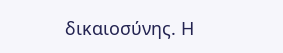δικαιοσύνης. Η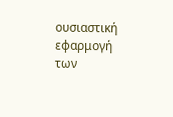ουσιαστική εφαρμογή των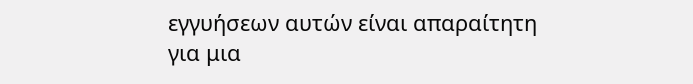εγγυήσεων αυτών είναι απαραίτητη για μια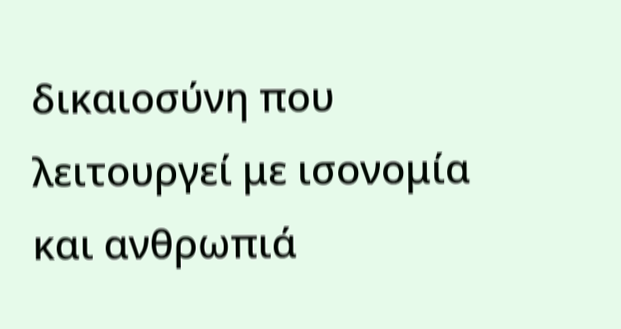δικαιοσύνη που λειτουργεί με ισονομία και ανθρωπιά